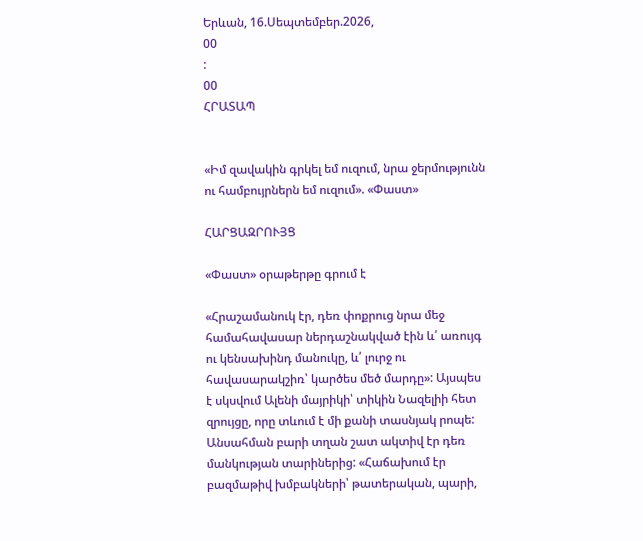Երևան, 16.Սեպտեմբեր.2026,
00
:
00
ՀՐԱՏԱՊ


«Իմ զավակին գրկել եմ ուզում, նրա ջերմությունն ու համբույրներն եմ ուզում». «Փաստ»

ՀԱՐՑԱԶՐՈՒՅՑ

«Փաստ» օրաթերթը գրում է

«Հրաշամանուկ էր, դեռ փոքրուց նրա մեջ համահավասար ներդաշնակված էին և՛ առույգ ու կենսախինդ մանուկը, և՛ լուրջ ու հավասարակշիռ՝ կարծես մեծ մարդը»: Այսպես է սկսվում Ալենի մայրիկի՝ տիկին Նազելիի հետ զրույցը, որը տևում է մի քանի տասնյակ րոպե: Անսահման բարի տղան շատ ակտիվ էր դեռ մանկության տարիներից: «Հաճախում էր բազմաթիվ խմբակների՝ թատերական, պարի,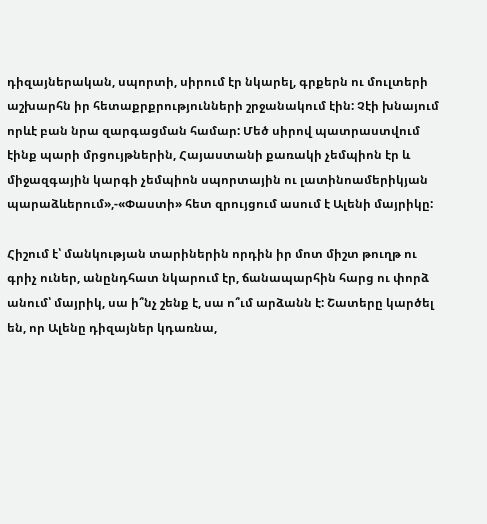դիզայներական, սպորտի, սիրում էր նկարել, գրքերն ու մուլտերի աշխարհն իր հետաքրքրությունների շրջանակում էին: Չէի խնայում որևէ բան նրա զարգացման համար: Մեծ սիրով պատրաստվում էինք պարի մրցույթներին, Հայաստանի քառակի չեմպիոն էր և միջազգային կարգի չեմպիոն սպորտային ու լատինոամերիկյան պարաձևերում»,-«Փաստի» հետ զրույցում ասում է Ալենի մայրիկը:

Հիշում է՝ մանկության տարիներին որդին իր մոտ միշտ թուղթ ու գրիչ ուներ, անընդհատ նկարում էր, ճանապարհին հարց ու փորձ անում՝ մայրիկ, սա ի՞նչ շենք է, սա ո՞ւմ արձանն է: Շատերը կարծել են, որ Ալենը դիզայներ կդառնա,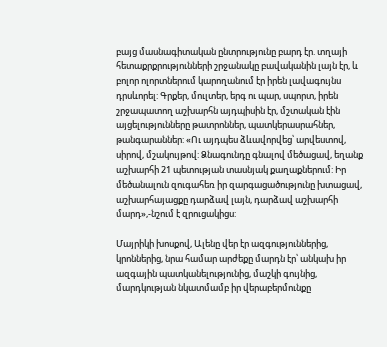բայց մասնագիտական ընտրությունը բարդ էր. տղայի հետաքրքրությունների շրջանակը բավականին լայն էր, և բոլոր ոլորտներում կարողանում էր իրեն լավագույնս դրսևորել: Գրքեր, մուլտեր, երգ ու պար, սպորտ, իրեն շրջապատող աշխարհն այդպիսին էր, մշտական էին այցելությունները թատրոններ, պատկերասրահներ, թանգարաններ: «Ու այդպես ձևավորվեց՝ արվեստով, սիրով, մշակույթով: Ձնագունդը գնալով մեծացավ, եղանք աշխարհի 21 պետության տասնյակ քաղաքներում: Իր մեծանալուն զուգահեռ իր զարգացածությունը խտացավ, աշխարհայացքը դարձավ լայն, դարձավ աշխարհի մարդ»,-նշում է զրուցակիցս:

Մայրիկի խոսքով, Ալենը վեր էր ազգություններից, կրոններից, նրա համար արժեքը մարդն էր՝ անկախ իր ազգային պատկանելությունից, մաշկի գույնից, մարդկության նկատմամբ իր վերաբերմունքը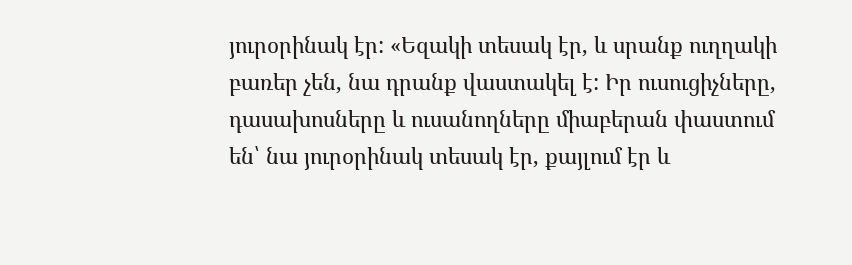յուրօրինակ էր: «Եզակի տեսակ էր, և սրանք ուղղակի բառեր չեն, նա դրանք վաստակել է: Իր ուսուցիչները, դասախոսները և ուսանողները միաբերան փաստում են՝ նա յուրօրինակ տեսակ էր, քայլում էր և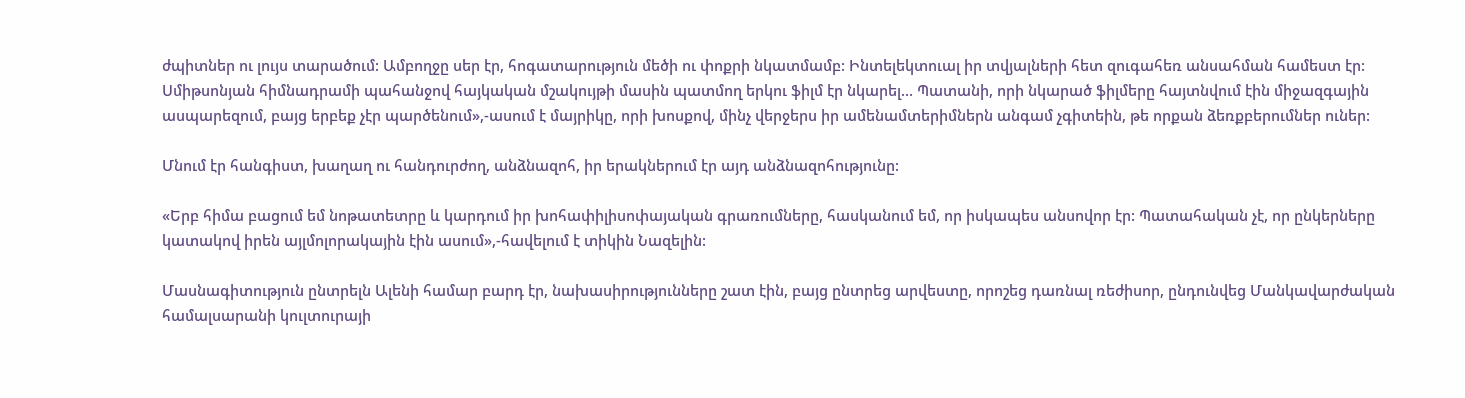ժպիտներ ու լույս տարածում: Ամբողջը սեր էր, հոգատարություն մեծի ու փոքրի նկատմամբ: Ինտելեկտուալ իր տվյալների հետ զուգահեռ անսահման համեստ էր: Սմիթսոնյան հիմնադրամի պահանջով հայկական մշակույթի մասին պատմող երկու ֆիլմ էր նկարել... Պատանի, որի նկարած ֆիլմերը հայտնվում էին միջազգային ասպարեզում, բայց երբեք չէր պարծենում»,-ասում է մայրիկը, որի խոսքով, մինչ վերջերս իր ամենամտերիմներն անգամ չգիտեին, թե որքան ձեռքբերումներ ուներ:

Մնում էր հանգիստ, խաղաղ ու հանդուրժող, անձնազոհ, իր երակներում էր այդ անձնազոհությունը:

«Երբ հիմա բացում եմ նոթատետրը և կարդում իր խոհափիլիսոփայական գրառումները, հասկանում եմ, որ իսկապես անսովոր էր: Պատահական չէ, որ ընկերները կատակով իրեն այլմոլորակային էին ասում»,-հավելում է տիկին Նազելին:

Մասնագիտություն ընտրելն Ալենի համար բարդ էր, նախասիրությունները շատ էին, բայց ընտրեց արվեստը, որոշեց դառնալ ռեժիսոր, ընդունվեց Մանկավարժական համալսարանի կուլտուրայի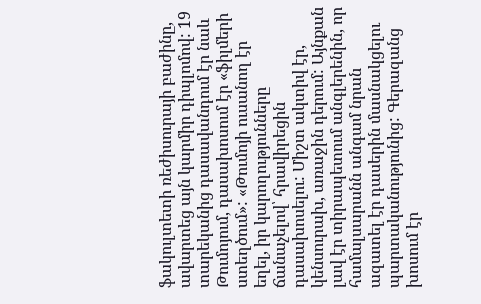ֆակուլտետի ռեժիսուրայի բաժինը, ավարտեց այն կարմիր դիպլոմով: 19 տարեկանից դասավանդում էր նաև Թումոյում, դասախոսում էր «ֆիլմերի ստեղծում»: «Թումոյի ուսանող էր եղել, իր կարողությունները ճանաչելով՝ հրավիրեցին դասախոսելու: Միշտ ակտիվ էր, կենսուրախ, առաջին դերում: Այնքան լավ էր տիրապետում անգլերենին, որ համալսարանն անգամ նրան ազատել էր դասերին մասնակցելու պարտականությունից: Գերազանց խոսում էր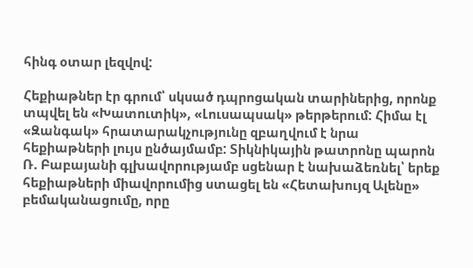հինգ օտար լեզվով:

Հեքիաթներ էր գրում՝ սկսած դպրոցական տարիներից, որոնք տպվել են «Խատուտիկ», «Լուսապսակ» թերթերում: Հիմա էլ «Զանգակ» հրատարակչությունը զբաղվում է նրա հեքիաթների լույս ընծայմամբ: Տիկնիկային թատրոնը պարոն Ռ. Բաբայանի գլխավորությամբ սցենար է նախաձեռնել՝ երեք հեքիաթների միավորումից ստացել են «Հետախույզ Ալենը» բեմականացումը, որը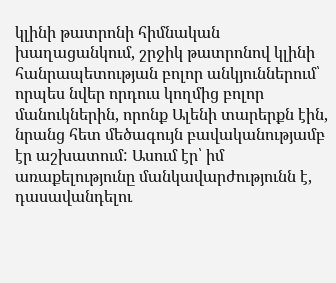կլինի թատրոնի հիմնական խաղացանկում, շրջիկ թատրոնով կլինի հանրապետության բոլոր անկյուններում՝ որպես նվեր որդուս կողմից բոլոր մանուկներին, որոնք Ալենի տարերքն էին, նրանց հետ մեծագույն բավականությամբ էր աշխատում: Ասում էր՝ իմ առաքելությունը մանկավարժությունն է, դասավանդելու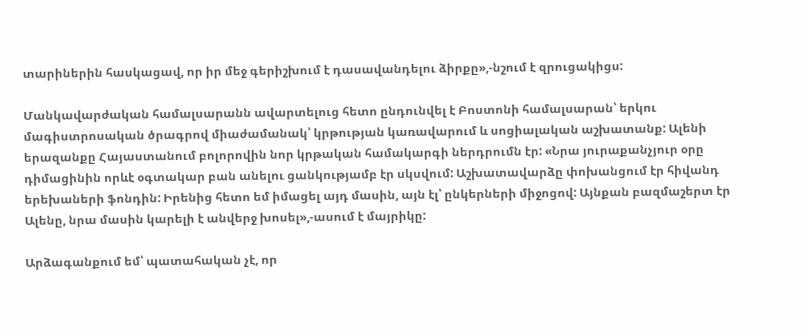տարիներին հասկացավ, որ իր մեջ գերիշխում է դասավանդելու ձիրքը»,-նշում է զրուցակիցս:

Մանկավարժական համալսարանն ավարտելուց հետո ընդունվել է Բոստոնի համալսարան՝ երկու մագիստրոսական ծրագրով միաժամանակ՝ կրթության կառավարում և սոցիալական աշխատանք: Ալենի երազանքը Հայաստանում բոլորովին նոր կրթական համակարգի ներդրումն էր: «Նրա յուրաքանչյուր օրը դիմացինին որևէ օգտակար բան անելու ցանկությամբ էր սկսվում: Աշխատավարձը փոխանցում էր հիվանդ երեխաների ֆոնդին: Իրենից հետո եմ իմացել այդ մասին, այն էլ՝ ընկերների միջոցով: Այնքան բազմաշերտ էր Ալենը, նրա մասին կարելի է անվերջ խոսել»,-ասում է մայրիկը:

Արձագանքում եմ՝ պատահական չէ, որ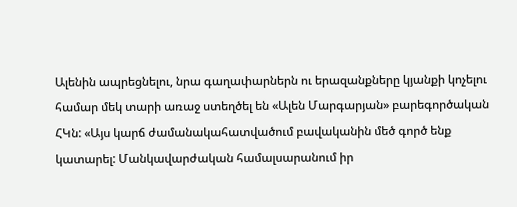Ալենին ապրեցնելու, նրա գաղափարներն ու երազանքները կյանքի կոչելու համար մեկ տարի առաջ ստեղծել են «Ալեն Մարգարյան» բարեգործական ՀԿն: «Այս կարճ ժամանակահատվածում բավականին մեծ գործ ենք կատարել: Մանկավարժական համալսարանում իր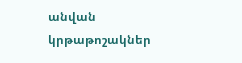անվան կրթաթոշակներ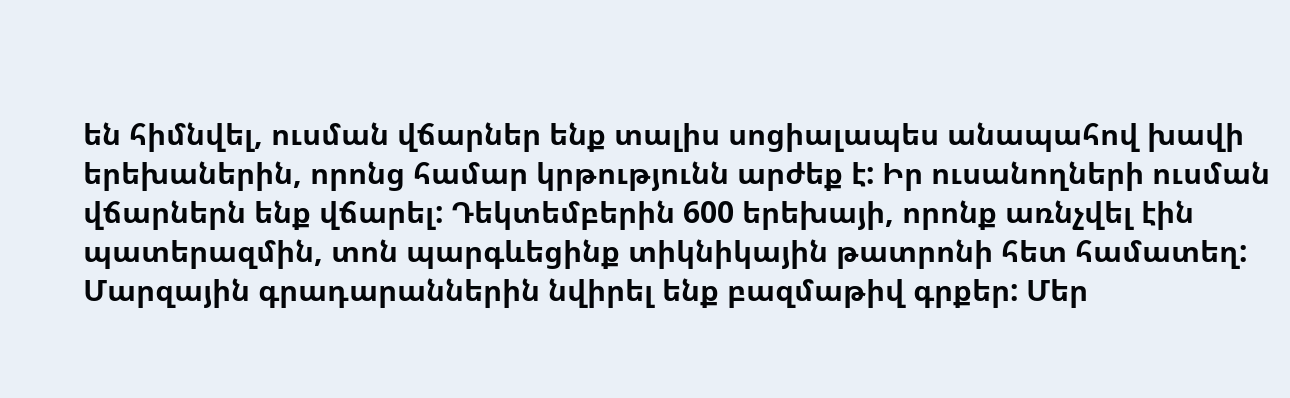են հիմնվել, ուսման վճարներ ենք տալիս սոցիալապես անապահով խավի երեխաներին, որոնց համար կրթությունն արժեք է: Իր ուսանողների ուսման վճարներն ենք վճարել: Դեկտեմբերին 600 երեխայի, որոնք առնչվել էին պատերազմին, տոն պարգևեցինք տիկնիկային թատրոնի հետ համատեղ: Մարզային գրադարաններին նվիրել ենք բազմաթիվ գրքեր: Մեր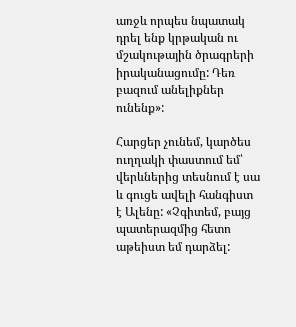առջև որպես նպատակ դրել ենք կրթական ու մշակութային ծրագրերի իրականացումը: Դեռ բազում անելիքներ ունենք»:

Հարցեր չունեմ, կարծես ուղղակի փաստում եմ՝ վերևներից տեսնում է սա և գուցե ավելի հանգիստ է Ալենը: «Չգիտեմ, բայց պատերազմից հետո աթեիստ եմ դարձել: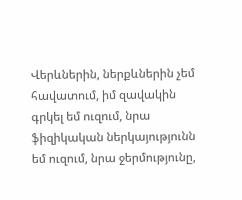Վերևներին, ներքևներին չեմ հավատում, իմ զավակին գրկել եմ ուզում, նրա ֆիզիկական ներկայությունն եմ ուզում, նրա ջերմությունը,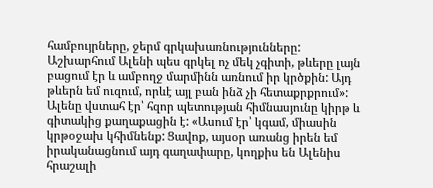համբույրները, ջերմ գրկախառնությունները: Աշխարհում Ալենի պես գրկել ոչ մեկ չգիտի, թևերը լայն բացում էր և ամբողջ մարմինն առնում իր կրծքին: Այդ թևերն եմ ուզում, որևէ այլ բան ինձ չի հետաքրքրում»: Ալենը վստահ էր՝ հզոր պետության հիմնասյունը կիրթ և գիտակից քաղաքացին է: «Ասում էր՝ կգամ, միասին կրթօջախ կհիմնենք: Ցավոք, այսօր առանց իրեն եմ իրականացնում այդ գաղափարը, կողքիս են Ալենիս հրաշալի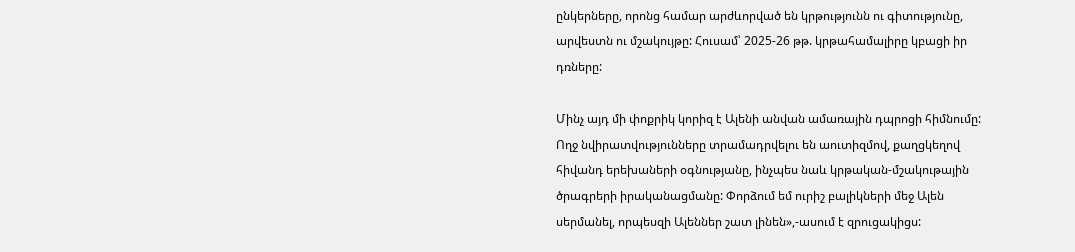ընկերները, որոնց համար արժևորված են կրթությունն ու գիտությունը, արվեստն ու մշակույթը: Հուսամ՝ 2025-26 թթ. կրթահամալիրը կբացի իր դռները:

Մինչ այդ մի փոքրիկ կորիզ է Ալենի անվան ամառային դպրոցի հիմնումը: Ողջ նվիրատվությունները տրամադրվելու են աուտիզմով, քաղցկեղով հիվանդ երեխաների օգնությանը, ինչպես նաև կրթական-մշակութային ծրագրերի իրականացմանը: Փորձում եմ ուրիշ բալիկների մեջ Ալեն սերմանել, որպեսզի Ալեններ շատ լինեն»,-ասում է զրուցակիցս: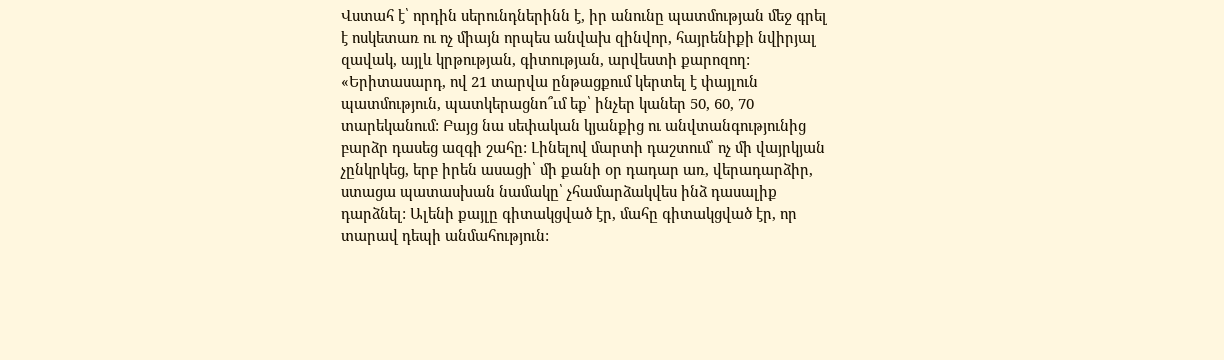Վստահ է՝ որդին սերունդներինն է, իր անունը պատմության մեջ գրել է ոսկետառ ու ոչ միայն որպես անվախ զինվոր, հայրենիքի նվիրյալ զավակ, այլև կրթության, գիտության, արվեստի քարոզող: «Երիտասարդ, ով 21 տարվա ընթացքում կերտել է փայլուն պատմություն, պատկերացնո՞ւմ եք՝ ինչեր կաներ 50, 60, 70 տարեկանում: Բայց նա սեփական կյանքից ու անվտանգությունից բարձր դասեց ազգի շահը: Լինելով մարտի դաշտում՝ ոչ մի վայրկյան չընկրկեց, երբ իրեն ասացի՝ մի քանի օր դադար առ, վերադարձիր, ստացա պատասխան նամակը՝ չհամարձակվես ինձ դասալիք դարձնել: Ալենի քայլը գիտակցված էր, մահը գիտակցված էր, որ տարավ դեպի անմահություն: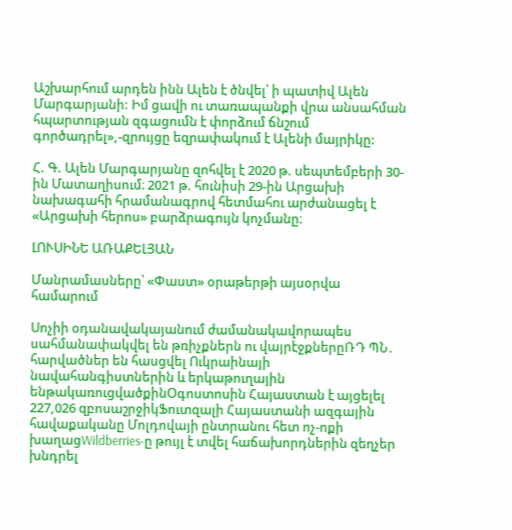Աշխարհում արդեն ինն Ալեն է ծնվել՝ ի պատիվ Ալեն Մարգարյանի: Իմ ցավի ու տառապանքի վրա անսահման հպարտության զգացումն է փորձում ճնշում գործադրել»,-զրույցը եզրափակում է Ալենի մայրիկը:

Հ. Գ. Ալեն Մարգարյանը զոհվել է 2020 թ. սեպտեմբերի 30-ին Մատաղիսում։ 2021 թ. հունիսի 29-ին Արցախի նախագահի հրամանագրով հետմահու արժանացել է «Արցախի հերոս» բարձրագույն կոչմանը։

ԼՈՒՍԻՆԵ ԱՌԱՔԵԼՅԱՆ

Մանրամասները՝ «Փաստ» օրաթերթի այսօրվա համարում

Սոչիի օդանավակայանում ժամանակավորապես սահմանափակվել են թռիչքներն ու վայրէջքներըՌԴ ՊՆ․ հարվածներ են հասցվել Ուկրաինայի նավահանգիստներին և երկաթուղային ենթակառուցվածքինՕգոստոսին Հայաստան է այցելել 227,026 զբոսաշրջիկՖուտզալի Հայաստանի ազգային հավաքականը Մոլդովայի ընտրանու հետ ոչ-ոքի խաղացWildberries-ը թույլ է տվել հաճախորդներին զեղչեր խնդրել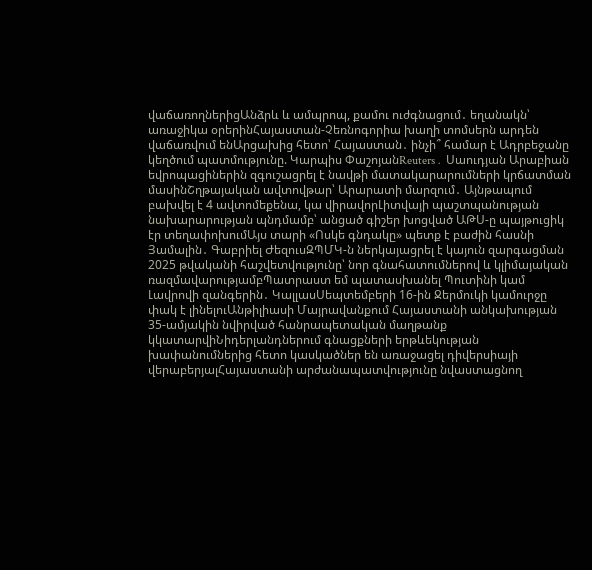վաճառողներիցԱնձրև և ամպրոպ, քամու ուժգնացում․ եղանակն՝ առաջիկա օրերինՀայաստան-Չեռնոգորիա խաղի տոմսերն արդեն վաճառվում ենԱրցախից հետո՝ Հայաստան․ ինչի՞ համար է Ադրբեջանը կեղծում պատմությունը. Կարպիս ՓաշոյանReuters․ Սաուդյան Արաբիան եվրոպացիներին զգուշացրել է նավթի մատակարարումների կրճատման մասինՇղթայական ավտովթար՝ Արարատի մարզում․ Այնթապում բախվել է 4 ավտոմեքենա, կա վիրավորԼիտվայի պաշտպանության նախարարության պնդմամբ՝ անցած գիշեր խոցված ԱԹՍ-ը պայթուցիկ էր տեղափոխումԱյս տարի «Ոսկե գնդակը» պետք է բաժին հասնի Յամալին․ Գաբրիել ԺեզուսԶՊՄԿ-ն ներկայացրել է կայուն զարգացման 2025 թվականի հաշվետվությունը՝ նոր գնահատումներով և կլիմայական ռազմավարությամբՊատրաստ եմ պատասխանել Պուտինի կամ Լավրովի զանգերին․ ԿալլասՍեպտեմբերի 16-ին Ջերմուկի կամուրջը փակ է լինելուԱնթիլիասի Մայրավանքում Հայաստանի անկախության 35-ամյակին նվիրված հանրապետական մաղթանք կկատարվիՆիդերլանդներում գնացքների երթևեկության խափանումներից հետո կասկածներ են առաջացել դիվերսիայի վերաբերյալՀայաստանի արժանապատվությունը նվաստացնող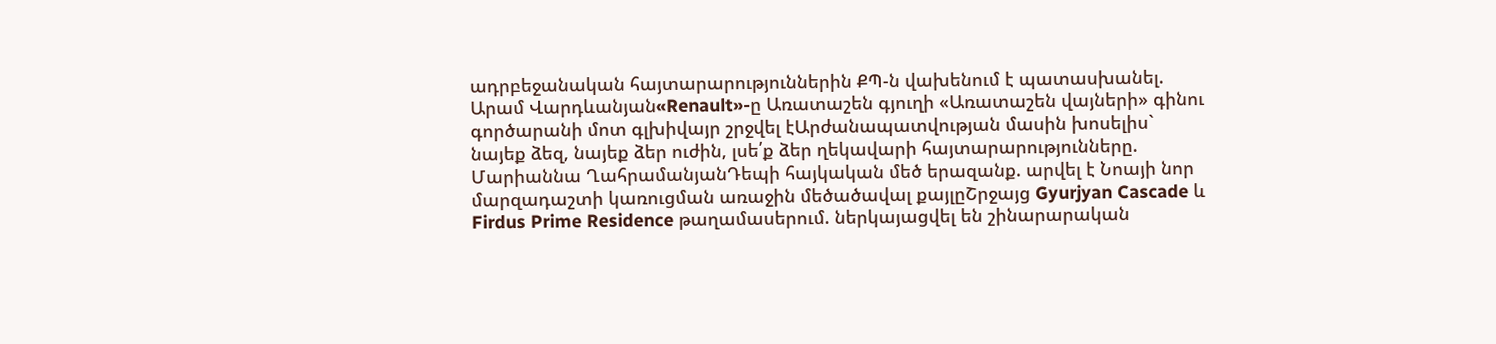ադրբեջանական հայտարարություններին ՔՊ-ն վախենում է պատասխանել. Արամ Վարդևանյան«Renault»-ը Առատաշեն գյուղի «Առատաշեն վայների» գինու գործարանի մոտ գլխիվայր շրջվել էԱրժանապատվության մասին խոսելիս` նայեք ձեզ, նայեք ձեր ուժին, լսե՛ք ձեր ղեկավարի հայտարարությունները. Մարիաննա ՂահրամանյանԴեպի հայկական մեծ երազանք. արվել է Նոայի նոր մարզադաշտի կառուցման առաջին մեծածավալ քայլըՇրջայց Gyurjyan Cascade և Firdus Prime Residence թաղամասերում. ներկայացվել են շինարարական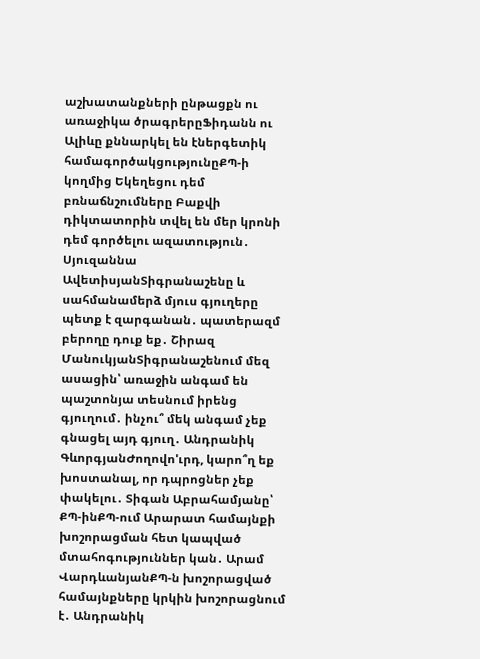աշխատանքների ընթացքն ու առաջիկա ծրագրերըՖիդանն ու Ալիևը քննարկել են էներգետիկ համագործակցությունըՔՊ-ի կողմից Եկեղեցու դեմ բռնաճնշումները Բաքվի դիկտատորին տվել են մեր կրոնի դեմ գործելու ազատություն․ Սյուզաննա ԱվետիսյանՏիգրանաշենը և սահմանամերձ մյուս գյուղերը պետք է զարգանան․ պատերազմ բերողը դուք եք․ Շիրազ ՄանուկյանՏիգրանաշենում մեզ ասացին՝ առաջին անգամ են պաշտոնյա տեսնում իրենց գյուղում․ ինչու՞ մեկ անգամ չեք գնացել այդ գյուղ․ Անդրանիկ ԳևորգյանԺողովո'ւրդ, կարո՞ղ եք խոստանալ, որ դպրոցներ չեք փակելու․ Տիգան Աբրահամյանը՝ ՔՊ-ինՔՊ-ում Արարատ համայնքի խոշորացման հետ կապված մտահոգություններ կան․ Արամ ՎարդևանյանՔՊ-ն խոշորացված համայնքները կրկին խոշորացնում է․ Անդրանիկ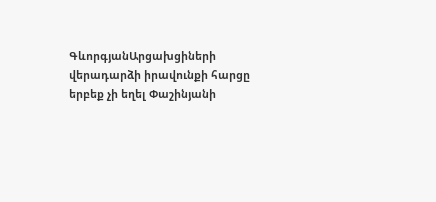ԳևորգյանԱրցախցիների վերադարձի իրավունքի հարցը երբեք չի եղել Փաշինյանի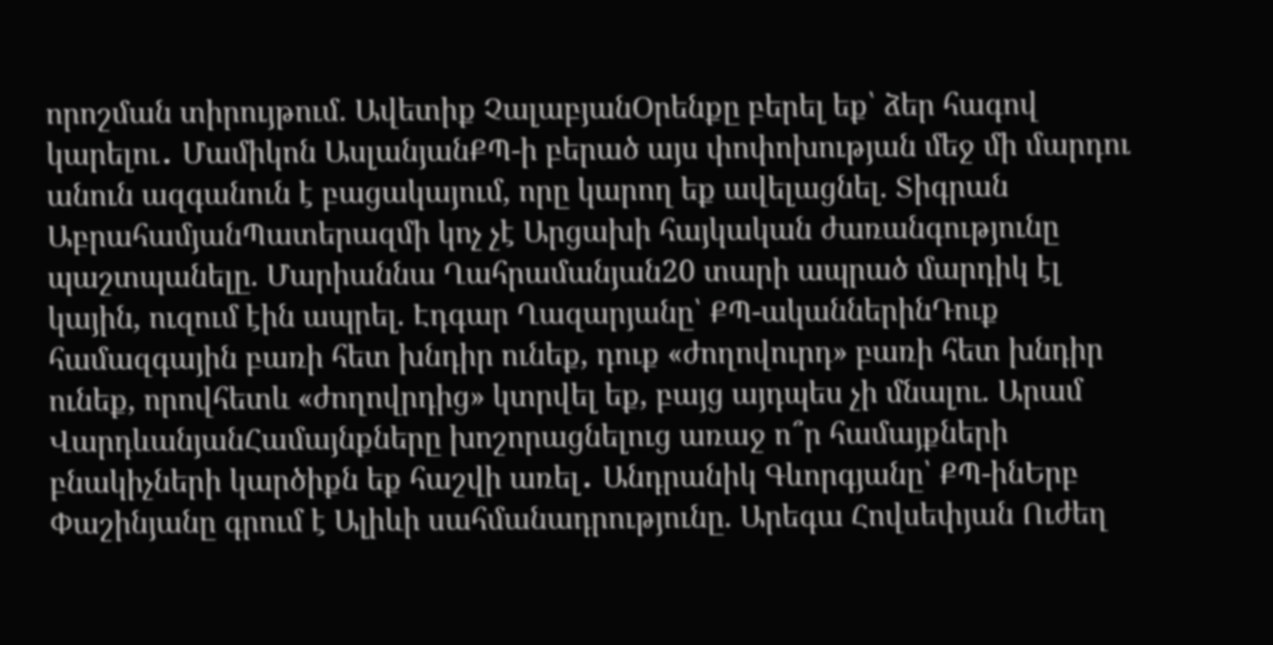որոշման տիրույթում. Ավետիք ՉալաբյանՕրենքը բերել եք՝ ձեր հագով կարելու․ Մամիկոն ԱսլանյանՔՊ-ի բերած այս փոփոխության մեջ մի մարդու անուն ազգանուն է բացակայում, որը կարող եք ավելացնել. Տիգրան ԱբրահամյանՊատերազմի կոչ չէ Արցախի հայկական ժառանգությունը պաշտպանելը. Մարիաննա Ղահրամանյան20 տարի ապրած մարդիկ էլ կային, ուզում էին ապրել. Էդգար Ղազարյանը՝ ՔՊ-ականներինԴուք համազգային բառի հետ խնդիր ունեք, դուք «ժողովուրդ» բառի հետ խնդիր ունեք, որովհետև «ժողովրդից» կտրվել եք, բայց այդպես չի մնալու. Արամ ՎարդևանյանՀամայնքները խոշորացնելուց առաջ ո՞ր համայքների բնակիչների կարծիքն եք հաշվի առել․ Անդրանիկ Գևորգյանը՝ ՔՊ-ինԵրբ Փաշինյանը գրում է Ալիևի սահմանադրությունը. Արեգա Հովսեփյան Ուժեղ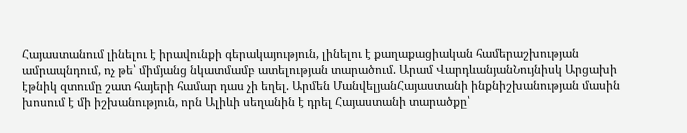Հայաստանում լինելու է իրավունքի գերակայություն, լինելու է քաղաքացիական համերաշխության ամրապնդում, ոչ թե՝ միմյանց նկատմամբ ատելության տարածում. Արամ ՎարդևանյանՆույնիսկ Արցախի էթնիկ զտումը շատ հայերի համար դաս չի եղել. Արմեն ՄանվելյանՀայաստանի ինքնիշխանության մասին խոսում է մի իշխանություն, որն Ալիևի սեղանին է դրել Հայաստանի տարածքը՝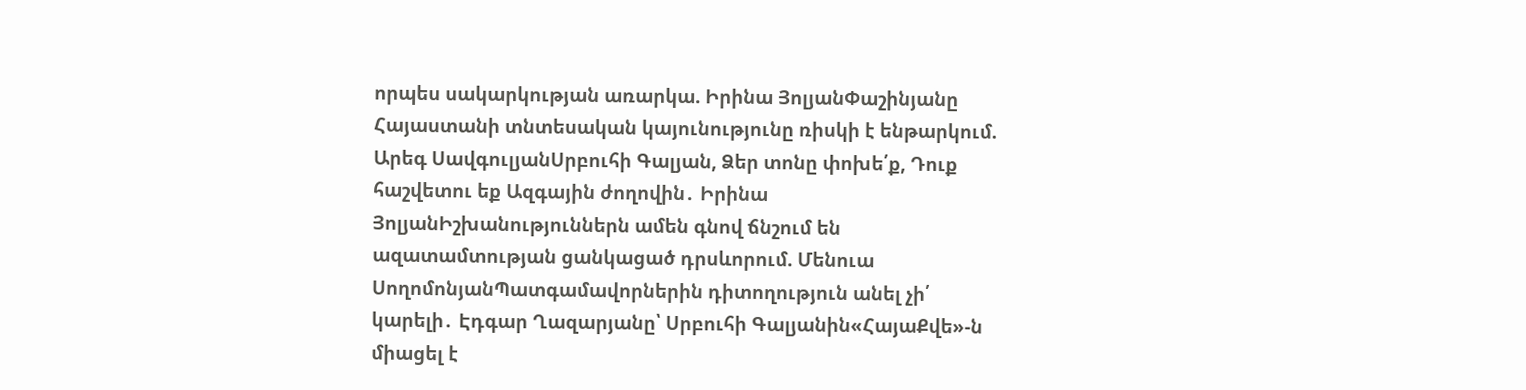որպես սակարկության առարկա. Իրինա ՅոլյանՓաշինյանը Հայաստանի տնտեսական կայունությունը ռիսկի է ենթարկում. Արեգ ՍավգուլյանՍրբուհի Գալյան, Ձեր տոնը փոխե՛ք, Դուք հաշվետու եք Ազգային ժողովին․ Իրինա ՅոլյանԻշխանություններն ամեն գնով ճնշում են ազատամտության ցանկացած դրսևորում. Մենուա ՍողոմոնյանՊատգամավորներին դիտողություն անել չի՛ կարելի․ Էդգար Ղազարյանը՝ Սրբուհի Գալյանին«ՀայաՔվե»-ն միացել է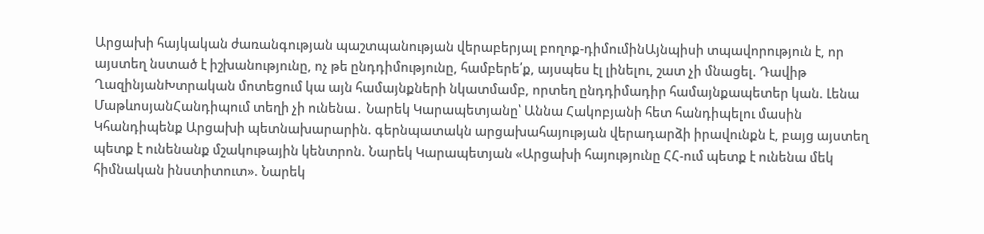Արցախի հայկական ժառանգության պաշտպանության վերաբերյալ բողոք-դիմումինԱյնպիսի տպավորություն է, որ այստեղ նստած է իշխանությունը, ոչ թե ընդդիմությունը, համբերե՛ք, այսպես էլ լինելու, շատ չի մնացել. Դավիթ ՂազինյանԽտրական մոտեցում կա այն համայնքների նկատմամբ, որտեղ ընդդիմադիր համայնքապետեր կան. Լենա ՄաթևոսյանՀանդիպում տեղի չի ունենա․ Նարեկ Կարապետյանը՝ Աննա Հակոբյանի հետ հանդիպելու մասին Կհանդիպենք Արցախի պետնախարարին. գերնպատակն արցախահայության վերադարձի իրավունքն է, բայց այստեղ պետք է ունենանք մշակութային կենտրոն. Նարեկ Կարապետյան «Արցախի հայությունը ՀՀ-ում պետք է ունենա մեկ հիմնական ինստիտուտ». Նարեկ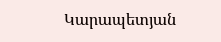Կարապետյան